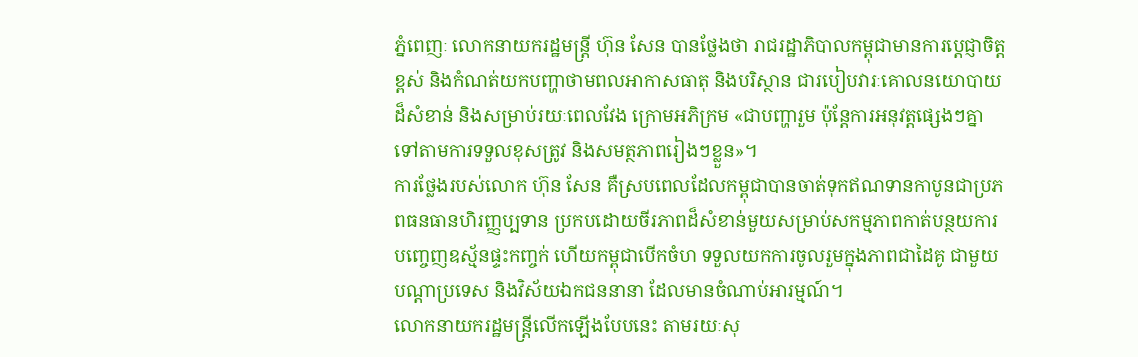ភ្នំពេញៈ លោកនាយករដ្ឋមន្ត្រី ហ៊ុន សែន បានថ្លែងថា រាជរដ្ឋាភិបាលកម្ពុជាមានការប្ដេជ្ញាចិត្តខ្ពស់ និងកំណត់យកបញ្ហាថាមពលអាកាសធាតុ និងបរិស្ថាន ជារបៀបវារៈគោលនយោបាយដ៏សំខាន់ និងសម្រាប់រយៈពេលវែង ក្រោមអភិក្រម «ជាបញ្ហារួម ប៉ុន្តែការអនុវត្តផ្សេងៗគ្នាទៅតាមការទទួលខុសត្រូវ និងសមត្ថភាពរៀងៗខ្លួន»។
ការថ្លែងរបស់លោក ហ៊ុន សែន គឺស្របពេលដែលកម្ពុជាបានចាត់ទុកឥណទានកាបូនជាប្រភពធនធានហិរញ្ញប្បទាន ប្រកបដោយចីរភាពដ៏សំខាន់មួយសម្រាប់សកម្មភាពកាត់បន្ថយការបញ្ចេញឧស្ម័នផ្ទះកញ្ចក់ ហើយកម្ពុជាបើកចំហ ទទួលយកការចូលរួមក្នុងភាពជាដៃគូ ជាមួយបណ្តាប្រទេស និងវិស័យឯកជននានា ដែលមានចំណាប់អារម្មណ៍។
លោកនាយករដ្ឋមន្ដ្រីលើកឡើងបែបនេះ តាមរយៈសុ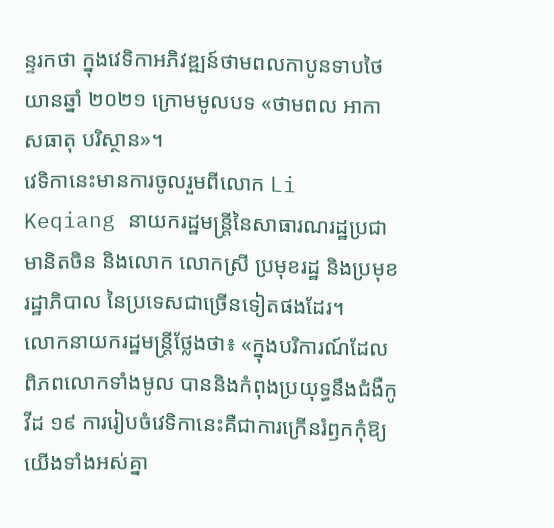ន្ទរកថា ក្នុងវេទិកាអភិវឌ្ឍន៍ថាមពលកាបូនទាបថៃយានឆ្នាំ ២០២១ ក្រោមមូលបទ «ថាមពល អាកាសធាតុ បរិស្ថាន»។
វេទិកានេះមានការចូលរួមពីលោក Li Keqiang នាយករដ្ឋមន្ត្រីនៃសាធារណរដ្ឋប្រជាមានិតចិន និងលោក លោកស្រី ប្រមុខរដ្ឋ និងប្រមុខរដ្ឋាភិបាល នៃប្រទេសជាច្រើនទៀតផងដែរ។
លោកនាយករដ្ឋមន្ដ្រីថ្លែងថា៖ «ក្នុងបរិការណ៍ដែលពិភពលោកទាំងមូល បាននិងកំពុងប្រយុទ្ធនឹងជំងឺកូវីដ ១៩ ការរៀបចំវេទិកានេះគឺជាការក្រើនរំឭកកុំឱ្យយើងទាំងអស់គ្នា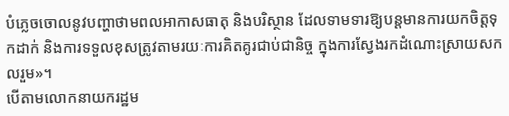បំភ្លេចចោលនូវបញ្ហាថាមពលអាកាសធាតុ និងបរិស្ថាន ដែលទាមទារឱ្យបន្តមានការយកចិត្តទុកដាក់ និងការទទួលខុសត្រូវតាមរយៈការគិតគូរជាប់ជានិច្ច ក្នុងការស្វែងរកដំណោះស្រាយសកលរួម»។
បើតាមលោកនាយករដ្ឋម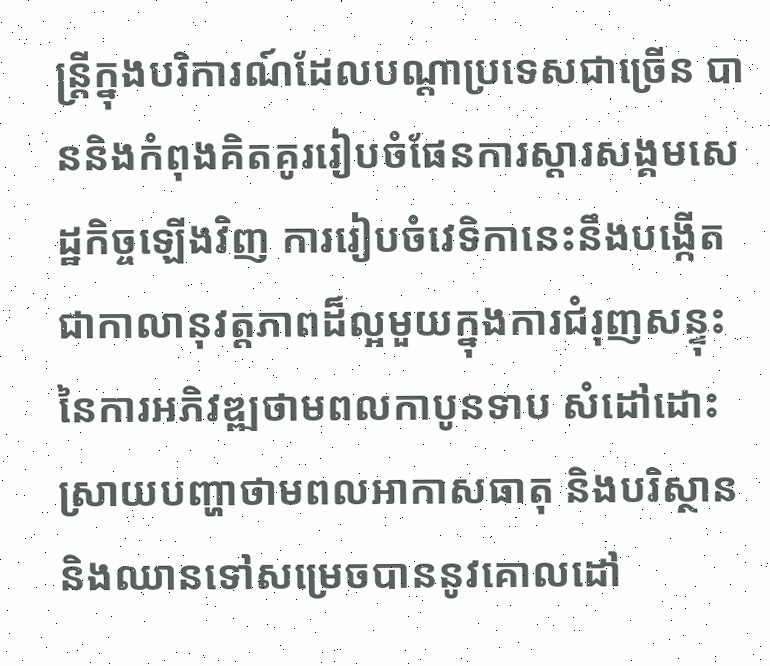ន្ដ្រីក្នុងបរិការណ៍ដែលបណ្តាប្រទេសជាច្រើន បាននិងកំពុងគិតគូររៀបចំផែនការស្ដារសង្គមសេដ្ឋកិច្ចឡើងវិញ ការរៀបចំវេទិកានេះនឹងបង្កើតជាកាលានុវត្តភាពដ៏ល្អមួយក្នុងការជំរុញសន្ទុះនៃការអភិវឌ្ឍថាមពលកាបូនទាប សំដៅដោះស្រាយបញ្ហាថាមពលអាកាសធាតុ និងបរិស្ថាន និងឈានទៅសម្រេចបាននូវគោលដៅ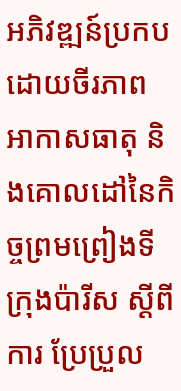អភិវឌ្ឍន៍ប្រកបដោយចីរភាព អាកាសធាតុ និងគោលដៅនៃកិច្ចព្រមព្រៀងទីក្រុងប៉ារីស ស្តីពីការ ប្រែប្រួល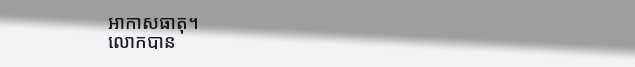អាកាសធាតុ។
លោកបាន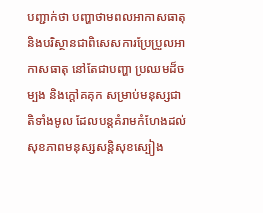បញ្ជាក់ថា បញ្ហាថាមពលអាកាសធាតុ និងបរិស្ថានជាពិសេសការប្រែប្រួលអាកាសធាតុ នៅតែជាបញ្ហា ប្រឈមដ៏ចម្បង និងក្ដៅគគុក សម្រាប់មនុស្សជាតិទាំងមូល ដែលបន្តគំរាមកំហែងដល់សុខភាពមនុស្សសន្តិសុខស្បៀង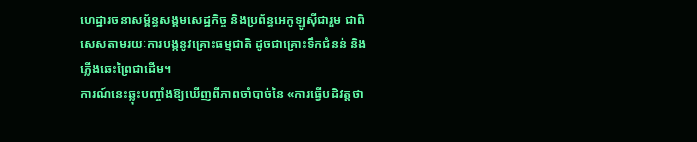ហេដ្ឋារចនាសម្ព័ន្ធសង្គមសេដ្ឋកិច្ច និងប្រព័ន្ធអេកូឡូស៊ីជារួម ជាពិសេសតាមរយៈការបង្កនូវគ្រោះធម្មជាតិ ដូចជាគ្រោះទឹកជំនន់ និងភ្លើងឆេះព្រៃជាដើម។
ការណ៍នេះឆ្លុះបញ្ចាំងឱ្យឃើញពីភាពចាំបាច់នៃ «ការធ្វើបដិវត្តថា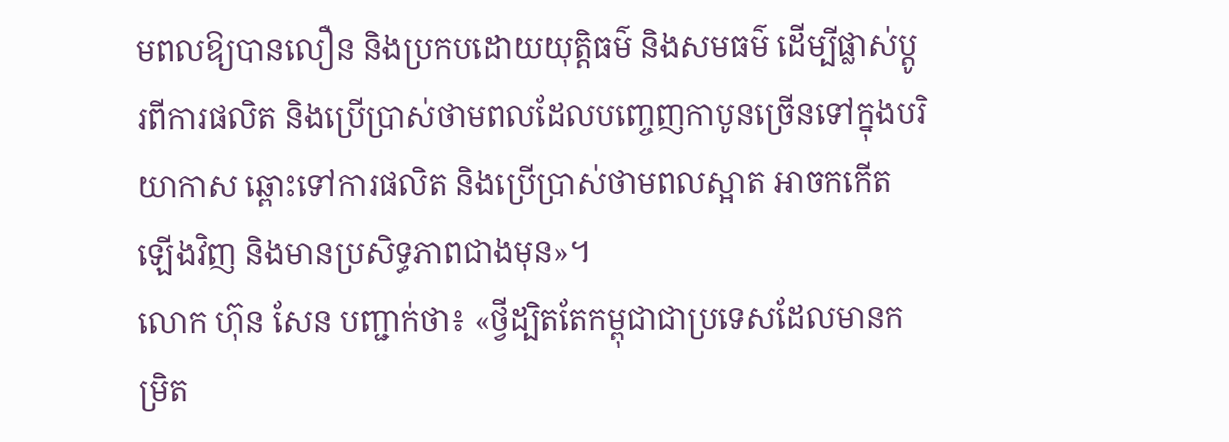មពលឱ្យបានលឿន និងប្រកបដោយយុត្តិធម៌ និងសមធម៌ ដើម្បីផ្លាស់ប្តូរពីការផលិត និងប្រើប្រាស់ថាមពលដែលបញ្ចេញកាបូនច្រើនទៅក្នុងបរិយាកាស ឆ្ពោះទៅការផលិត និងប្រើប្រាស់ថាមពលស្អាត អាចកកើតឡើងវិញ និងមានប្រសិទ្ធភាពជាងមុន»។
លោក ហ៊ុន សែន បញ្ជាក់ថា៖ «ថ្វីដ្បិតតែកម្ពុជាជាប្រទេសដែលមានកម្រិត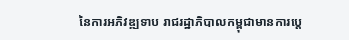នៃការអភិវឌ្ឍទាប រាជរដ្ឋាភិបាលកម្ពុជាមានការប្ដេ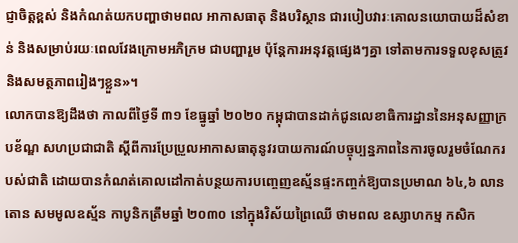ជ្ញាចិត្តខ្ពស់ និងកំណត់យកបញ្ហាថាមពល អាកាសធាតុ និងបរិស្ថាន ជារបៀបវារៈគោលនយោបាយដ៏សំខាន់ និងសម្រាប់រយៈពេលវែងក្រោមអភិក្រម ជាបញ្ហារួម ប៉ុន្តែការអនុវត្តផ្សេងៗគ្នា ទៅតាមការទទួលខុសត្រូវ និងសមត្ថភាពរៀងៗខ្លួន»។
លោកបានឱ្យដឹងថា កាលពីថ្ងៃទី ៣១ ខែធ្នូឆ្នាំ ២០២០ កម្ពុជាបានដាក់ជូនលេខាធិការដ្ឋាននៃអនុសញ្ញាក្របខ័ណ្ឌ សហប្រជាជាតិ ស្តីពីការប្រែប្រួលអាកាសធាតុនូវរបាយការណ៍បច្ចុប្បន្នភាពនៃការចូលរួមចំណែករបស់ជាតិ ដោយបានកំណត់គោលដៅកាត់បន្ថយការបញ្ចេញឧស្ម័នផ្ទះកញ្ចក់ឱ្យបានប្រមាណ ៦៤,៦ លានតោន សមមូលឧស្ម័ន កាបូនិកត្រឹមឆ្នាំ ២០៣០ នៅក្នុងវិស័យព្រៃឈើ ថាមពល ឧស្សាហកម្ម កសិក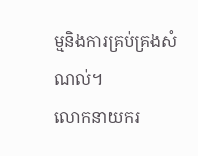ម្មនិងការគ្រប់គ្រងសំណល់។
លោកនាយករ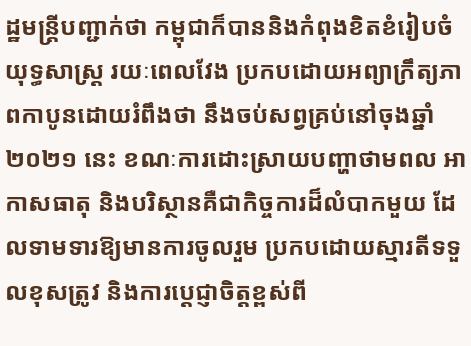ដ្ឋមន្ដ្រីបញ្ជាក់ថា កម្ពុជាក៏បាននិងកំពុងខិតខំរៀបចំយុទ្ធសាស្ត្រ រយៈពេលវែង ប្រកបដោយអព្យាក្រឹត្យភាពកាបូនដោយរំពឹងថា នឹងចប់សព្វគ្រប់នៅចុងឆ្នាំ ២០២១ នេះ ខណៈការដោះស្រាយបញ្ហាថាមពល អាកាសធាតុ និងបរិស្ថានគឺជាកិច្ចការដ៏លំបាកមួយ ដែលទាមទារឱ្យមានការចូលរួម ប្រកបដោយស្មារតីទទួលខុសត្រូវ និងការប្តេជ្ញាចិត្តខ្ពស់ពី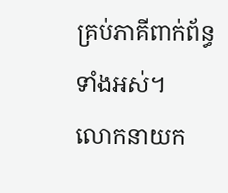គ្រប់ភាគីពាក់ព័ន្ធទាំងអស់។
លោកនាយក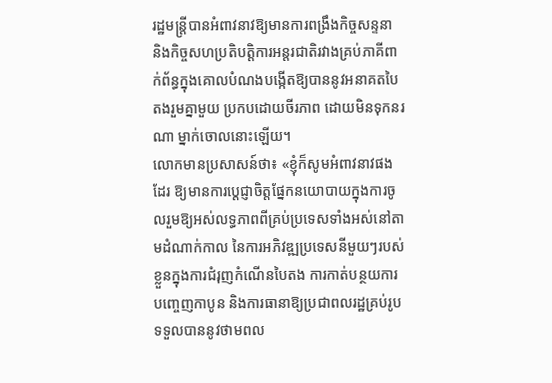រដ្ឋមន្ដ្រីបានអំពាវនាវឱ្យមានការពង្រឹងកិច្ចសន្ទនា និងកិច្ចសហប្រតិបត្តិការអន្តរជាតិរវាងគ្រប់ភាគីពាក់ព័ន្ធក្នុងគោលបំណងបង្កើតឱ្យបាននូវអនាគតបៃតងរួមគ្នាមួយ ប្រកបដោយចីរភាព ដោយមិនទុកនរណា ម្នាក់ចោលនោះឡើយ។
លោកមានប្រសាសន៍ថា៖ «ខ្ញុំក៏សូមអំពាវនាវផងដែរ ឱ្យមានការប្ដេជ្ញាចិត្តផ្នែកនយោបាយក្នុងការចូលរួមឱ្យអស់លទ្ធភាពពីគ្រប់ប្រទេសទាំងអស់នៅតាមដំណាក់កាល នៃការអភិវឌ្ឍប្រទេសនីមួយៗរបស់ខ្លួនក្នុងការជំរុញកំណើនបៃតង ការកាត់បន្ថយការបញ្ចេញកាបូន និងការធានាឱ្យប្រជាពលរដ្ឋគ្រប់រូប ទទួលបាននូវថាមពល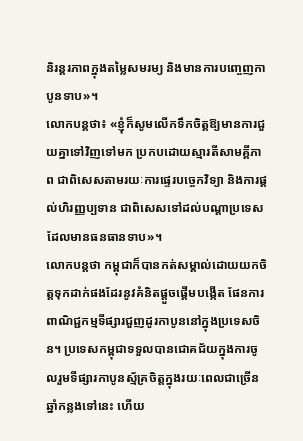និរន្តរភាពក្នុងតម្លៃសមរម្យ និងមានការបញ្ចេញកាបូនទាប»។
លោកបន្តថា៖ «ខ្ញុំក៏សូមលើកទឹកចិត្តឱ្យមានការជួយគ្នាទៅវិញទៅមក ប្រកបដោយស្មារតីសាមគ្គីភាព ជាពិសេសតាមរយៈការផ្ទេរបច្ចេកវិទ្យា និងការផ្តល់ហិរញ្ញប្បទាន ជាពិសេសទៅដល់បណ្តាប្រទេសដែលមានធនធានទាប»។
លោកបន្តថា កម្ពុជាក៏បានកត់សម្គាល់ដោយយកចិត្តទុកដាក់ផងដែរនូវគំនិតផ្តួចផ្តើមបង្កើត ផែនការពាណិជ្ជកម្មទីផ្សារជួញដូរកាបូននៅក្នុងប្រទេសចិន។ ប្រទេសកម្ពុជាទទួលបានជោគជ័យក្នុងការចូលរួមទីផ្សារកាបូនស្ម័គ្រចិត្តក្នុងរយៈពេលជាច្រើនឆ្នាំកន្លងទៅនេះ ហើយ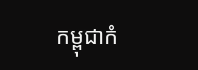កម្ពុជាកំ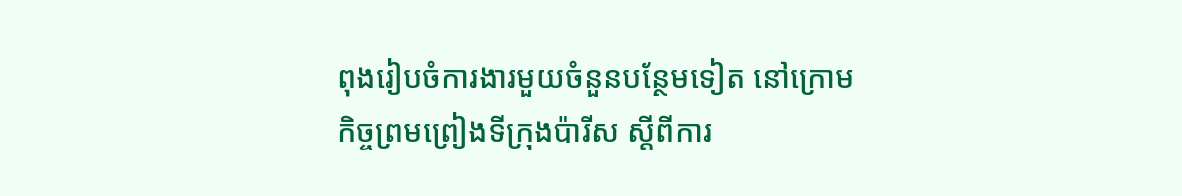ពុងរៀបចំការងារមួយចំនួនបន្ថែមទៀត នៅក្រោមកិច្ចព្រមព្រៀងទីក្រុងប៉ារីស ស្តីពីការ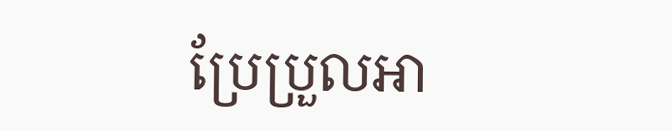ប្រែប្រួលអា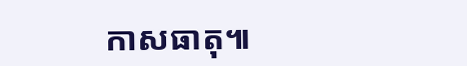កាសធាតុ៕